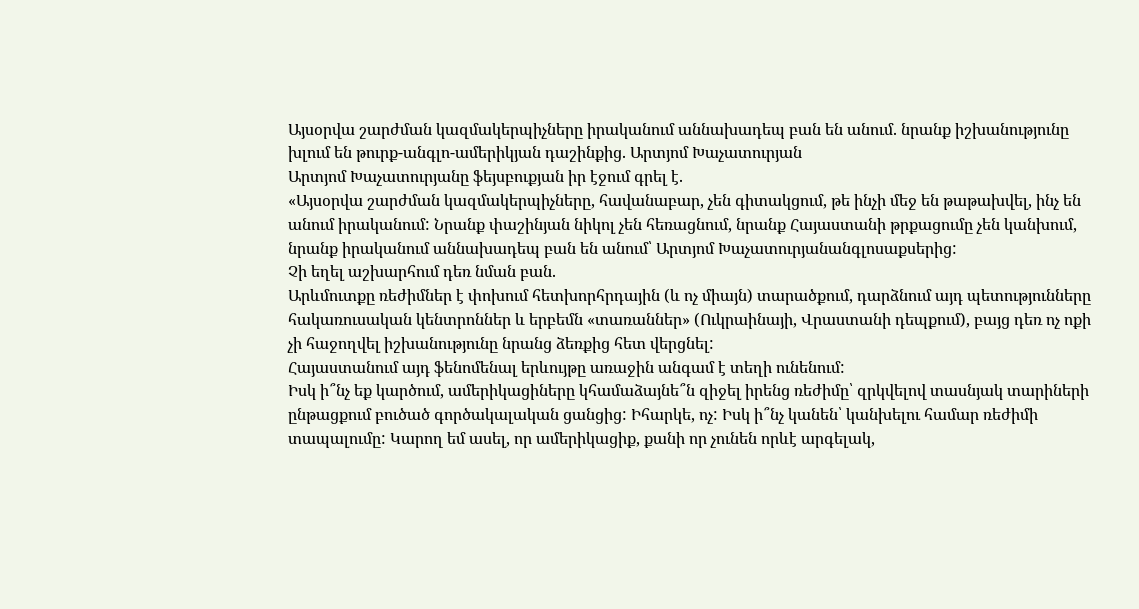Այսօրվա շարժման կազմակերպիչները իրականում աննախադեպ բան են անում. նրանք իշխանությունը խլում են թուրք-անգլո-ամերիկյան դաշինքից. Արտյոմ Խաչատուրյան
Արտյոմ Խաչատուրյանը ֆեյսբուքյան իր էջում գրել է.
«Այսօրվա շարժման կազմակերպիչները, հավանաբար, չեն գիտակցում, թե ինչի մեջ են թաթախվել, ինչ են անում իրականում: Նրանք փաշինյան նիկոլ չեն հեռացնում, նրանք Հայաստանի թրքացումը չեն կանխում, նրանք իրականում աննախադեպ բան են անում՝ Արտյոմ Խաչատուրյանանգլոսաքսերից:
Չի եղել աշխարհում դեռ նման բան.
Արևմուտքը ռեժիմներ է փոխում հետխորհրդային (և ոչ միայն) տարածքում, դարձնում այդ պետությունները հակառուսական կենտրոններ և երբեմն «տառաններ» (Ուկրաինայի, Վրաստանի դեպքում), բայց դեռ ոչ ոքի չի հաջողվել իշխանությունը նրանց ձեռքից հետ վերցնել:
Հայաստանում այդ ֆենոմենալ երևույթը առաջին անգամ է տեղի ունենում:
Իսկ ի՞նչ եք կարծում, ամերիկացիները կհամաձայնե՞ն զիջել իրենց ռեժիմը՝ զրկվելով տասնյակ տարիների ընթացքում բուծած գործակալական ցանցից: Իհարկե, ոչ: Իսկ ի՞նչ կանեն՝ կանխելու համար ռեժիմի տապալումը: Կարող եմ ասել, որ ամերիկացիք, քանի որ չունեն որևէ արգելակ,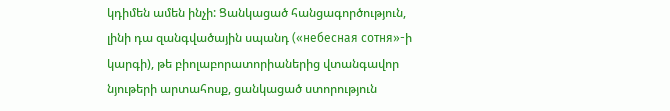կդիմեն ամեն ինչի: Ցանկացած հանցագործություն, լինի դա զանգվածային սպանդ («небесная сотня»-ի կարգի), թե բիոլաբորատորիաներից վտանգավոր նյութերի արտահոսք, ցանկացած ստորություն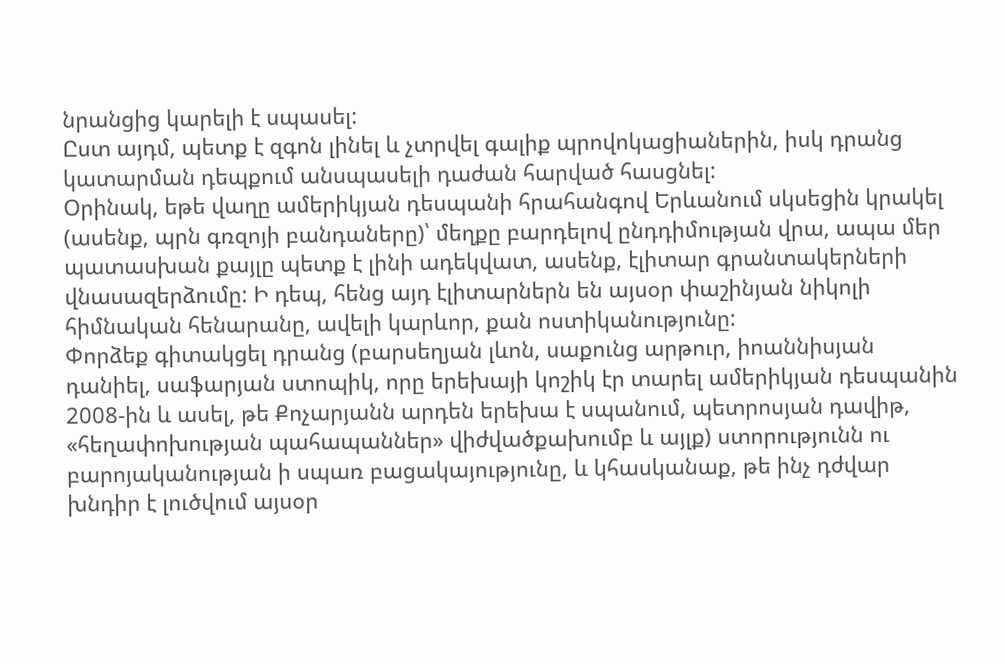նրանցից կարելի է սպասել:
Ըստ այդմ, պետք է զգոն լինել և չտրվել գալիք պրովոկացիաներին, իսկ դրանց կատարման դեպքում անսպասելի դաժան հարված հասցնել:
Օրինակ, եթե վաղը ամերիկյան դեսպանի հրահանգով Երևանում սկսեցին կրակել (ասենք, պրն գռզոյի բանդաները)՝ մեղքը բարդելով ընդդիմության վրա, ապա մեր պատասխան քայլը պետք է լինի ադեկվատ, ասենք, էլիտար գրանտակերների վնասազերձումը: Ի դեպ, հենց այդ էլիտարներն են այսօր փաշինյան նիկոլի հիմնական հենարանը, ավելի կարևոր, քան ոստիկանությունը:
Փորձեք գիտակցել դրանց (բարսեղյան լևոն, սաքունց արթուր, իոաննիսյան դանիել, սաֆարյան ստոպիկ, որը երեխայի կոշիկ էր տարել ամերիկյան դեսպանին 2008-ին և ասել, թե Քոչարյանն արդեն երեխա է սպանում, պետրոսյան դավիթ, «հեղափոխության պահապաններ» վիժվածքախումբ և այլք) ստորությունն ու բարոյականության ի սպառ բացակայությունը, և կհասկանաք, թե ինչ դժվար խնդիր է լուծվում այսօր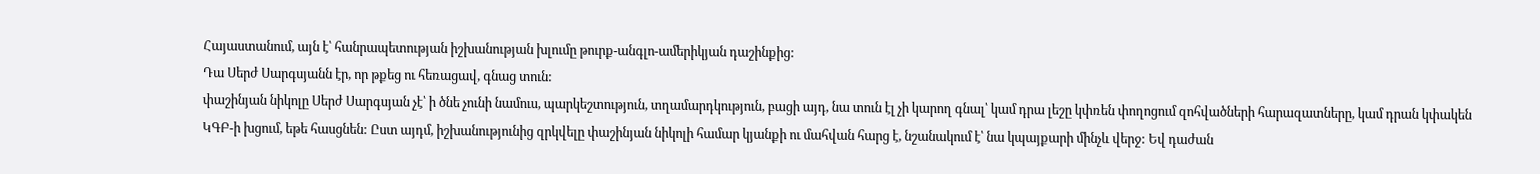Հայաստանում, այն է՝ հանրապետության իշխանության խլումը թուրք-անգլո-ամերիկյան դաշինքից:
Դա Սերժ Սարգսյանն էր, որ թքեց ու հեռացավ, գնաց տուն:
փաշինյան նիկոլը Սերժ Սարգսյան չէ՝ ի ծնե չունի նամուս, պարկեշտություն, տղամարդկություն, բացի այդ, նա տուն էլ չի կարող գնալ՝ կամ դրա լեշը կփռեն փողոցում զոհվածների հարազատները, կամ դրան կփակեն ԿԳԲ-ի խցում, եթե հասցնեն: Ըստ այդմ, իշխանությունից զրկվելը փաշինյան նիկոլի համար կյանքի ու մահվան հարց է, նշանակում է՝ նա կպայքարի մինչև վերջ: Եվ դաժան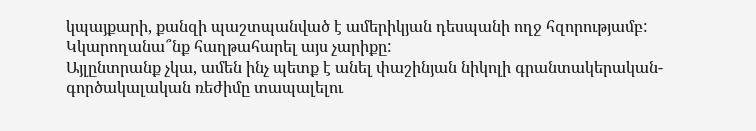կպայքարի, քանզի պաշտպանված է ամերիկյան դեսպանի ողջ հզորությամբ:
Կկարողանա՞նք հաղթահարել այս չարիքը:
Այլընտրանք չկա, ամեն ինչ պետք է անել փաշինյան նիկոլի գրանտակերական-գործակալական ռեժիմը տապալելու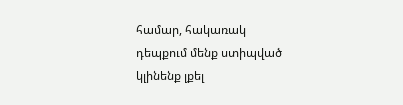համար, հակառակ դեպքում մենք ստիպված կլինենք լքել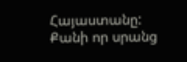Հայաստանը: Քանի որ սրանց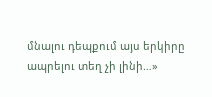մնալու դեպքում այս երկիրը ապրելու տեղ չի լինի…»